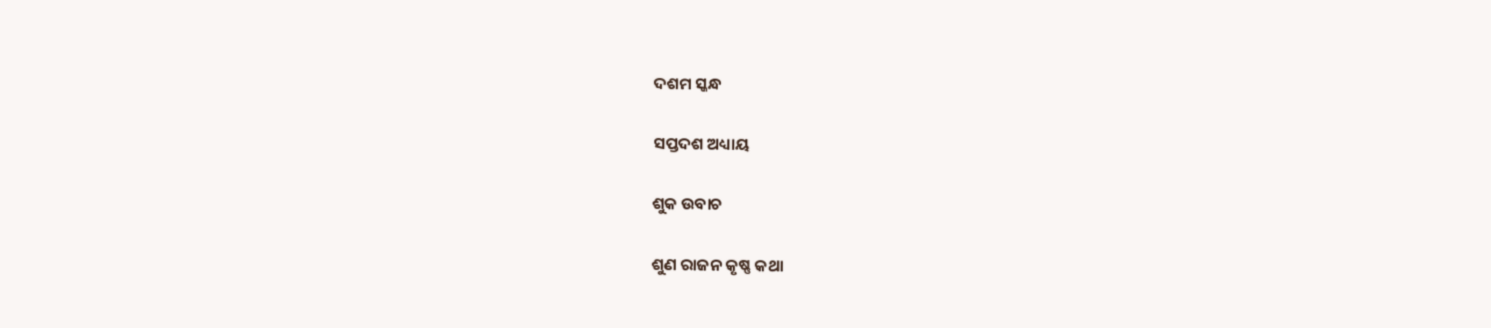ଦଶମ ସ୍କନ୍ଧ

ସପ୍ତଦଶ ଅଧ୍ୟାୟ

ଶୁକ ଉବାଚ

ଶୁଣ ରାଜନ କୃଷ୍ଣ କଥା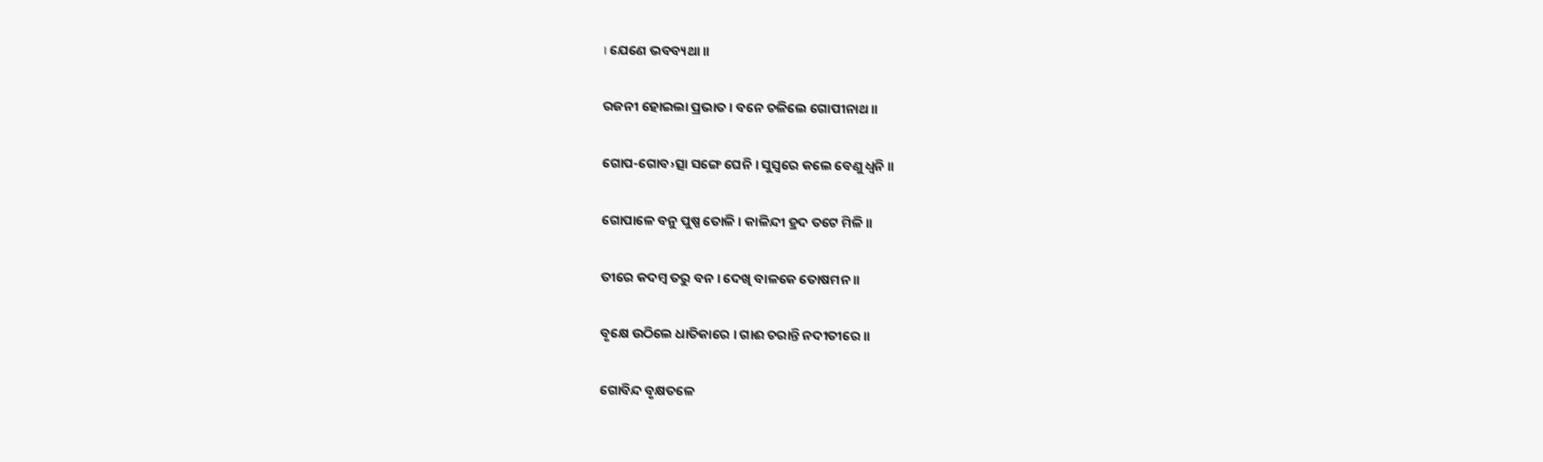। ଯେଣେ ଭବବ୍ୟଥା ॥

ରଜନୀ ହୋଇଲା ପ୍ରଭାତ । ବନେ ଚଳିଲେ ଗୋପୀନାଥ ॥

ଗୋପ-ଗୋବ›ତ୍ସା ସଙ୍ଗେ ଘେନି । ସୁସ୍ୱରେ କଲେ ବେଣୁ ଧ୍ୱନି ॥

ଗୋପାଳେ ବନୁ ପୁଷ୍ପ ତୋଳି । କାଳିନ୍ଦୀ ହ୍ରଦ ତଟେ ମିଳି ॥

ତୀରେ କଦମ୍ବ ତରୁ ବନ । ଦେଖି ବାଳକେ ତୋଷମନ ॥

ବୃକ୍ଷେ ଉଠିଲେ ଧାତିକାରେ । ଗାଈ ଚରାନ୍ତି ନଦୀତୀରେ ॥

ଗୋବିନ୍ଦ ବୃକ୍ଷତଳେ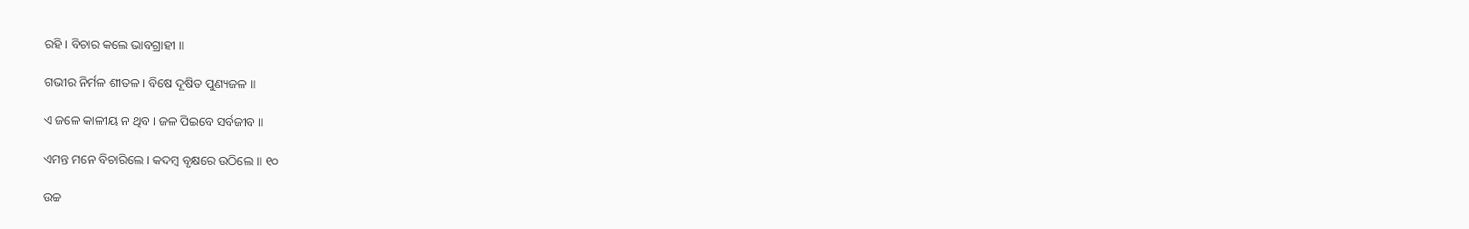ରହି । ବିଚାର କଲେ ଭାବଗ୍ରାହୀ ॥

ଗଭୀର ନିର୍ମଳ ଶୀତଳ । ବିଷେ ଦୂଷିତ ପୁଣ୍ୟଜଳ ॥

ଏ ଜଳେ କାଳୀୟ ନ ଥିବ । ଜଳ ପିଇବେ ସର୍ବଜୀବ ॥

ଏମନ୍ତ ମନେ ବିଚାରିଲେ । କଦମ୍ବ ବୃକ୍ଷରେ ଉଠିଲେ ॥ ୧୦

ଉଚ୍ଚ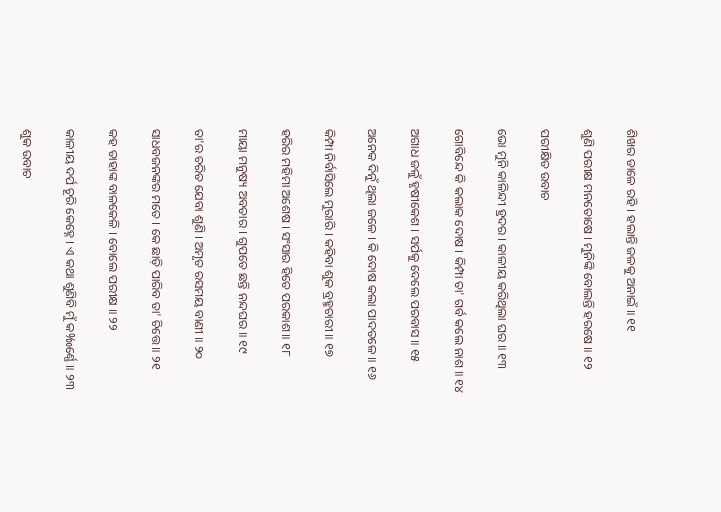ଶିଖର ଡାଳେ ରହି । ହଲାନ୍ତି ଜଳକୁ ଅନାଇଁ ॥ ୧୧

ଶୁଣି ପରୀକ୍ଷ ମନତୋଷେ । ମୁନିଙ୍କି ବୋଲନ୍ତି ହରଷେ ॥ ୧୨

ପରୀକ୍ଷିତ ଉବାଚ

ଭୋ ମୁନି କାଳିନ୍ଦୀ ହ୍ରଦର । କାଳୀୟ କରିଥିଲା ଘର ॥ ୧୩

ଗୋବିନ୍ଦେ କି କଲାକ ଦୋଷ । କିମ୍ପା ତା' ଗର୍ବ କଲେ ନାଶ ॥ ୧୪

ଅଗାଧ ଜଳୁଁ ହୃଷୀକେଶ । ସର୍ପକୁ ଦେଲେ ପରବାସ ॥ ୧୫

ଅନେକ ଦିନୁଁ ଥିଲା ଜଳେ । କି ଦୋଷ କଲା ପାଦତଳେ ॥ ୧୬

କିମ୍ପା ନିର୍ବାସିଲେ ମୁରାରି । କହିବା ଶୁକ ବ୍ରହ୍ମଚାରୀ ॥ ୧୭

ହରିର ମହିମା ଅଶେଷ । ସଂସାର ହିତେ ପରକାଶ ॥ ୧୮

ମାୟା ମନୁଷ୍ୟ ଅବତାର । ଗୁପତେ ଛନ୍ତି ନନ୍ଦଘର ॥ ୧୯

ତା'ର ଚରିତ ଯେବା ଶୁଣି । ଅମୃତ ରସମୟ ବାଣୀ ॥ ୨୦

ସାଧବଜନଙ୍କର ମତେ । କେ ଛାଡ଼ି ପାରିବ ତା' ଚିତ୍ତେ ॥ ୨୧

କହ ତାହାଙ୍କ ବାଳକେଳି । ବୋଲେ ପରୀକ୍ଷ ॥ ୨୨

କାଳୀୟ ଦର୍ପ ଚୂରି କେହ୍ନେ । ଏ କଥା ଶୁଣିବି ମୁଁ କ‰ର୍ଣ୍ଣେ ॥ ୨୩

ଶୁକ ଉବାଚ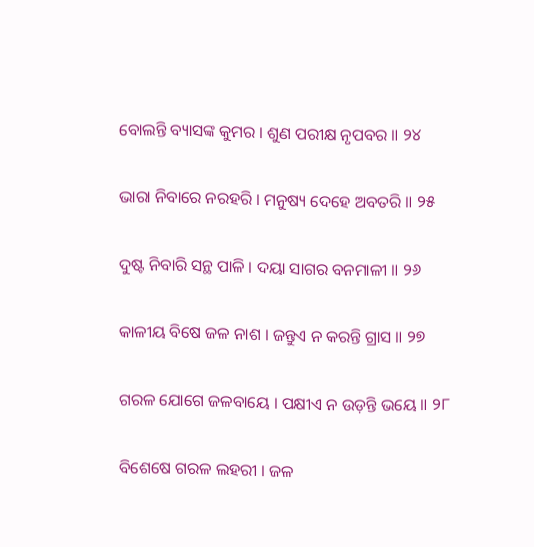ବୋଲନ୍ତି ବ୍ୟାସଙ୍କ କୁମର । ଶୁଣ ପରୀକ୍ଷ ନୃପବର ॥ ୨୪

ଭାରା ନିବାରେ ନରହରି । ମନୁଷ୍ୟ ଦେହେ ଅବତରି ॥ ୨୫

ଦୁଷ୍ଟ ନିବାରି ସନ୍ଥ ପାଳି । ଦୟା ସାଗର ବନମାଳୀ ॥ ୨୬

କାଳୀୟ ବିଷେ ଜଳ ନାଶ । ଜନ୍ତୁଏ ନ କରନ୍ତି ଗ୍ରାସ ॥ ୨୭

ଗରଳ ଯୋଗେ ଜଳବାୟେ । ପକ୍ଷୀଏ ନ ଉଡ଼ନ୍ତି ଭୟେ ॥ ୨୮

ବିଶେଷେ ଗରଳ ଲହରୀ । ଜଳ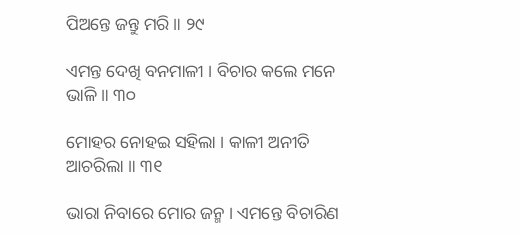ପିଅନ୍ତେ ଜନ୍ତୁ ମରି ॥ ୨୯

ଏମନ୍ତ ଦେଖି ବନମାଳୀ । ବିଚାର କଲେ ମନେ ଭାଳି ॥ ୩୦

ମୋହର ନୋହଇ ସହିଲା । କାଳୀ ଅନୀତି ଆଚରିଲା ॥ ୩୧

ଭାରା ନିବାରେ ମୋର ଜନ୍ମ । ଏମନ୍ତେ ବିଚାରିଣ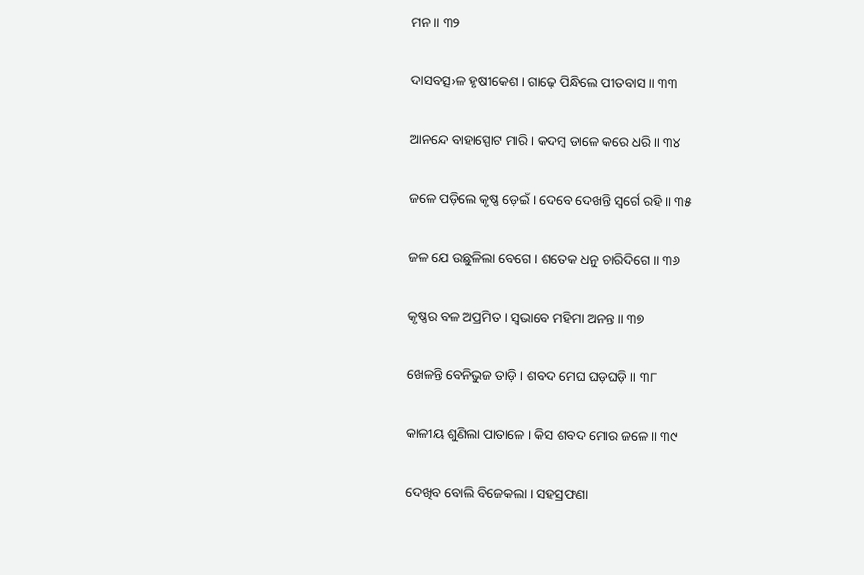ମନ ॥ ୩୨

ଦାସବତ୍ସ›ଳ ହୃଷୀକେଶ । ଗାଢ଼େ ପିନ୍ଧିଲେ ପୀତବାସ ॥ ୩୩

ଆନନ୍ଦେ ବାହାସ୍ପୋଟ ମାରି । କଦମ୍ବ ଡାଳେ କରେ ଧରି ॥ ୩୪

ଜଳେ ପଡ଼ିଲେ କୃଷ୍ଣ ଡ଼େଇଁ । ଦେବେ ଦେଖନ୍ତି ସ୍ୱର୍ଗେ ରହି ॥ ୩୫

ଜଳ ଯେ ଉଛୁଳିଲା ବେଗେ । ଶତେକ ଧନୁ ଚାରିଦିଗେ ॥ ୩୬

କୃଷ୍ଣର ବଳ ଅପ୍ରମିତ । ସ୍ୱଭାବେ ମହିମା ଅନନ୍ତ ॥ ୩୭

ଖେଳନ୍ତି ବେନିଭୁଜ ତାଡ଼ି । ଶବଦ ମେଘ ଘଡ଼ଘଡ଼ି ॥ ୩୮

କାଳୀୟ ଶୁଣିଲା ପାତାଳେ । କିସ ଶବଦ ମୋର ଜଳେ ॥ ୩୯

ଦେଖିବ ବୋଲି ବିଜେକଲା । ସହସ୍ରଫଣା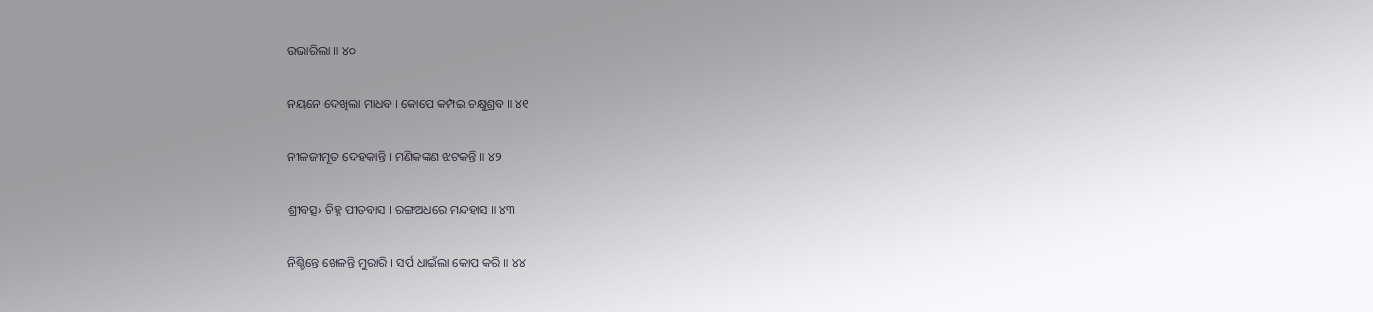ଉଭାରିଲା ॥ ୪୦

ନୟନେ ଦେଖିଲା ମାଧବ । କୋପେ କମ୍ପଇ ଚକ୍ଷୁଶ୍ରବ ॥ ୪୧

ନୀଳଜୀମୂତ ଦେହକାନ୍ତି । ମଣିକଙ୍କଣ ଝଟକନ୍ତି ॥ ୪୨

ଶ୍ରୀବତ୍ସ› ଚିହ୍ନ ପୀତବାସ । ରଙ୍ଗଅଧରେ ମନ୍ଦହାସ ॥ ୪୩

ନିଶ୍ଚିନ୍ତେ ଖେଳନ୍ତି ମୁରାରି । ସର୍ପ ଧାଇଁଲା କୋପ କରି ॥ ୪୪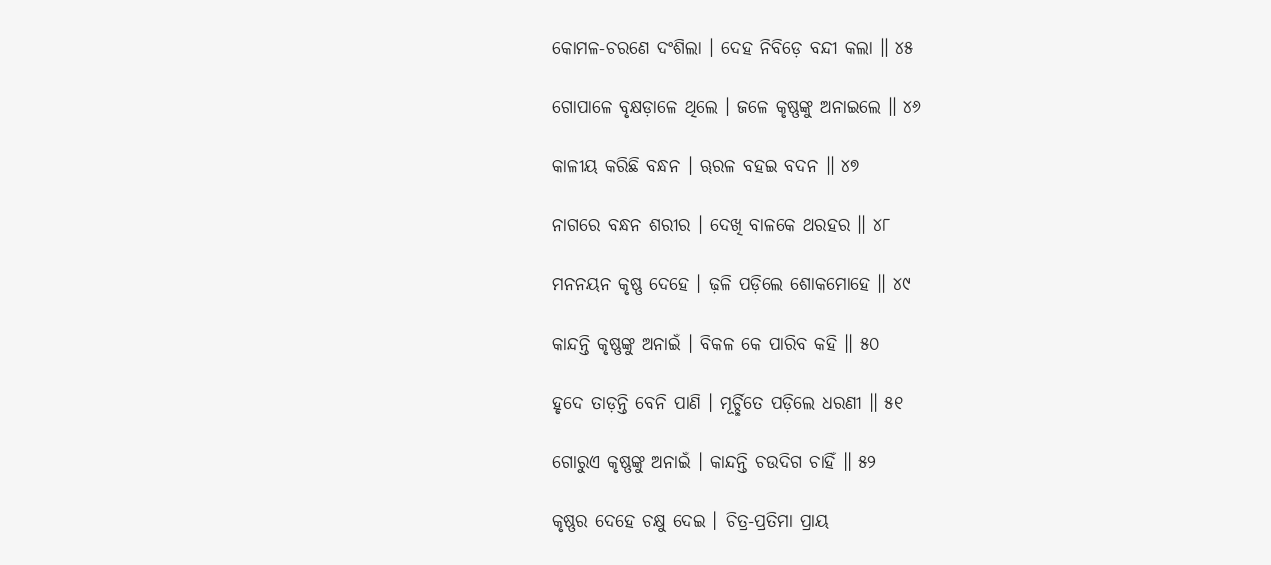କୋମଳ-ଚରଣେ ଦଂଶିଲା । ଦେହ ନିବିଡ଼େ ବନ୍ଦୀ କଲା ॥ ୪୫

ଗୋପାଳେ ବୃକ୍ଷଡ଼ାଳେ ଥିଲେ । ଜଳେ କୃଷ୍ଣଙ୍କୁ ଅନାଇଲେ ॥ ୪୬

କାଳୀୟ କରିଛି ବନ୍ଧନ । ୠରଳ ବହଇ ବଦନ ॥ ୪୭

ନାଗରେ ବନ୍ଧନ ଶରୀର । ଦେଖି ବାଳକେ ଥରହର ॥ ୪୮

ମନନୟନ କୃଷ୍ଣ ଦେହେ । ଢ଼ଳି ପଡ଼ିଲେ ଶୋକମୋହେ ॥ ୪୯

କାନ୍ଦନ୍ତି କୃଷ୍ଣଙ୍କୁ ଅନାଇଁ । ବିକଳ କେ ପାରିବ କହି ॥ ୫୦

ହୃଦେ ତାଡ଼ନ୍ତି ବେନି ପାଣି । ମୂର୍ଚ୍ଛିତେ ପଡ଼ିଲେ ଧରଣୀ ॥ ୫୧

ଗୋରୁଏ କୃଷ୍ଣଙ୍କୁ ଅନାଇଁ । କାନ୍ଦନ୍ତି ଚଉଦିଗ ଚାହିଁ ॥ ୫୨

କୃଷ୍ଣର ଦେହେ ଚକ୍ଷୁ ଦେଇ । ଚିତ୍ର-ପ୍ରତିମା ପ୍ରାୟ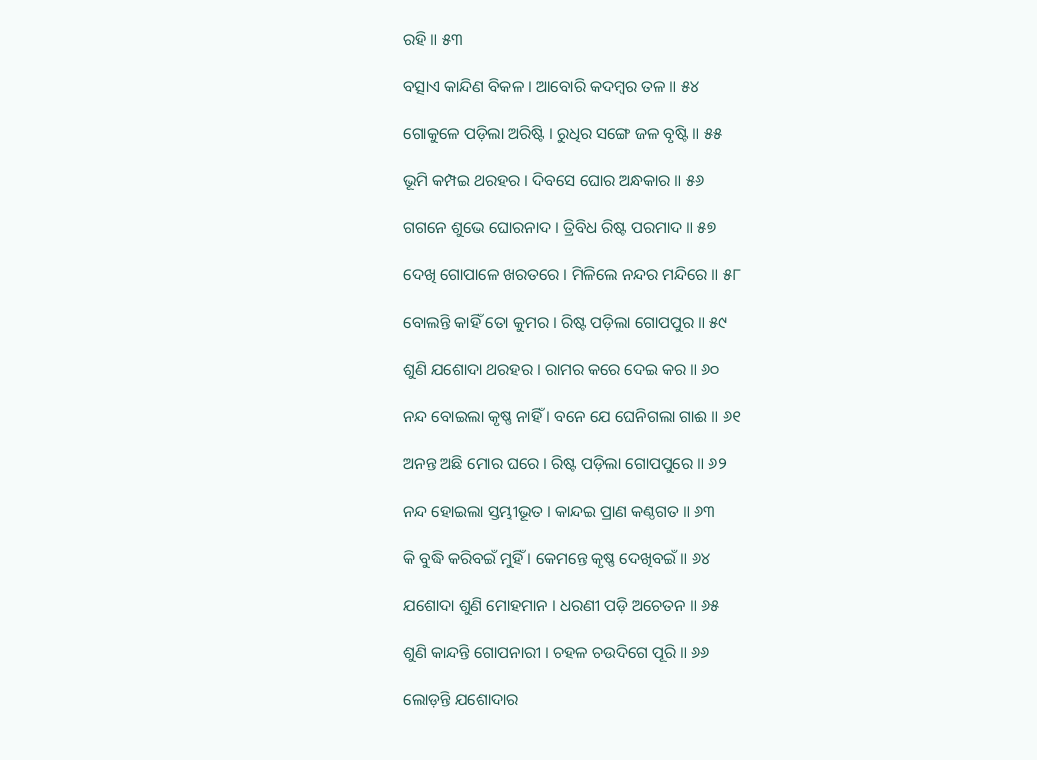ରହି ॥ ୫୩

ବତ୍ସାଏ କାନ୍ଦିଣ ବିକଳ । ଆବୋରି କଦମ୍ବର ତଳ ॥ ୫୪

ଗୋକୁଳେ ପଡ଼ିଲା ଅରିଷ୍ଟି । ରୁଧିର ସଙ୍ଗେ ଜଳ ବୃଷ୍ଟି ॥ ୫୫

ଭୂମି କମ୍ପଇ ଥରହର । ଦିବସେ ଘୋର ଅନ୍ଧକାର ॥ ୫୬

ଗଗନେ ଶୁଭେ ଘୋରନାଦ । ତ୍ରିବିଧ ରିଷ୍ଟ ପରମାଦ ॥ ୫୭

ଦେଖି ଗୋପାଳେ ଖରତରେ । ମିଳିଲେ ନନ୍ଦର ମନ୍ଦିରେ ॥ ୫୮

ବୋଲନ୍ତି କାହିଁ ତୋ କୁମର । ରିଷ୍ଟ ପଡ଼ିଲା ଗୋପପୁର ॥ ୫୯

ଶୁଣି ଯଶୋଦା ଥରହର । ରାମର କରେ ଦେଇ କର ॥ ୬୦

ନନ୍ଦ ବୋଇଲା କୃଷ୍ଣ ନାହିଁ । ବନେ ଯେ ଘେନିଗଲା ଗାଈ ॥ ୬୧

ଅନନ୍ତ ଅଛି ମୋର ଘରେ । ରିଷ୍ଟ ପଡ଼ିଲା ଗୋପପୁରେ ॥ ୬୨

ନନ୍ଦ ହୋଇଲା ସ୍ତମ୍ଭୀଭୂତ । କାନ୍ଦଇ ପ୍ରାଣ କଣ୍ଠଗତ ॥ ୬୩

କି ବୁଦ୍ଧି କରିବଇଁ ମୁହିଁ । କେମନ୍ତେ କୃଷ୍ଣ ଦେଖିବଇଁ ॥ ୬୪

ଯଶୋଦା ଶୁଣି ମୋହମାନ । ଧରଣୀ ପଡ଼ି ଅଚେତନ ॥ ୬୫

ଶୁଣି କାନ୍ଦନ୍ତି ଗୋପନାରୀ । ଚହଳ ଚଉଦିଗେ ପୂରି ॥ ୬୬

ଲୋଡ଼ନ୍ତି ଯଶୋଦାର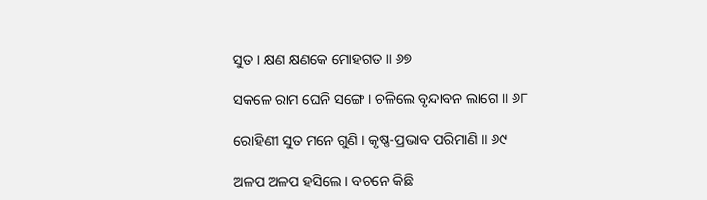ସୁତ । କ୍ଷଣ କ୍ଷଣକେ ମୋହଗତ ॥ ୬୭

ସକଳେ ରାମ ଘେନି ସଙ୍ଗେ । ଚଳିଲେ ବୃନ୍ଦାବନ ଲାଗେ ॥ ୬୮

ରୋହିଣୀ ସୁତ ମନେ ଗୁଣି । କୃଷ୍ଣ-ପ୍ରଭାବ ପରିମାଣି ॥ ୬୯

ଅଳପ ଅଳପ ହସିଲେ । ବଚନେ କିଛି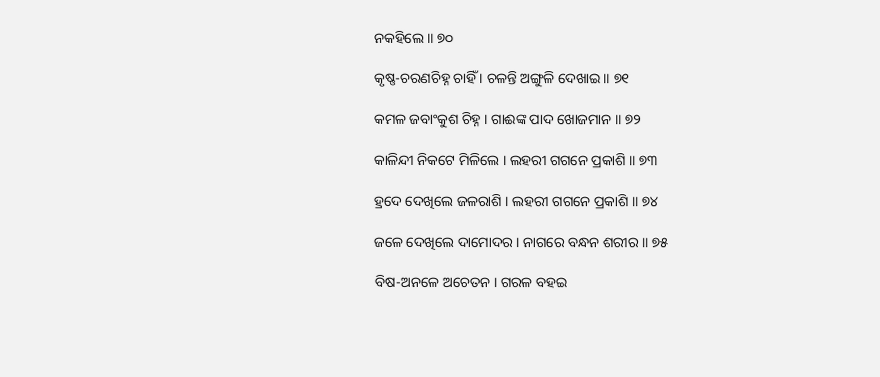ନକହିଲେ ॥ ୭୦

କୃଷ୍ଣ-ଚରଣଚିହ୍ନ ଚାହିଁ । ଚଳନ୍ତି ଅଙ୍ଗୁଳି ଦେଖାଇ ॥ ୭୧

କମଳ ଜବାଂକୁଶ ଚିହ୍ନ । ଗାଈଙ୍କ ପାଦ ଖୋଜମାନ ॥ ୭୨

କାଳିନ୍ଦୀ ନିକଟେ ମିଳିଲେ । ଲହରୀ ଗଗନେ ପ୍ରକାଶି ॥ ୭୩

ହ୍ରଦେ ଦେଖିଲେ ଜଳରାଶି । ଲହରୀ ଗଗନେ ପ୍ରକାଶି ॥ ୭୪

ଜଳେ ଦେଖିଲେ ଦାମୋଦର । ନାଗରେ ବନ୍ଧନ ଶରୀର ॥ ୭୫

ବିଷ-ଅନଳେ ଅଚେତନ । ଗରଳ ବହଇ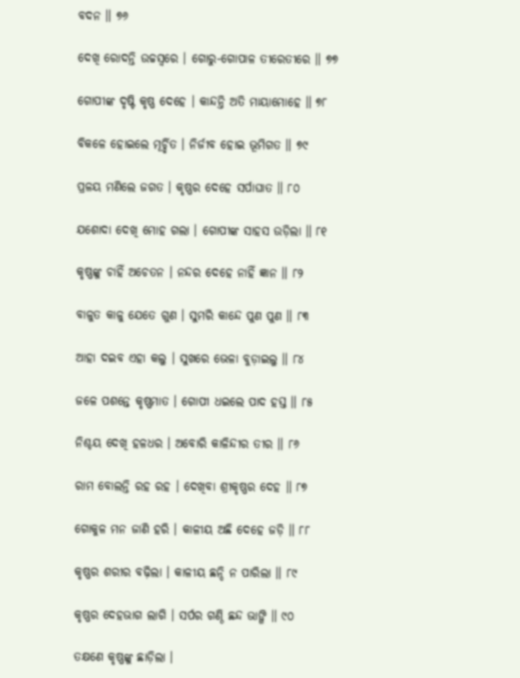ବଦନ ॥ ୭୬

ଦେଖି ରୋଦନ୍ତି ଉଚ୍ଚସ୍ୱରେ । ଗୋରୁ-ଗୋପାଳ ତୀରେତୀରେ ॥ ୭୭

ଗୋପୀଙ୍କ ଦୃଷ୍ଟି କୃଷ୍ଣ ଦେହେ । କାନ୍ଦନ୍ତି ଅତି ମାୟାମୋହେ ॥ ୭୮

ବିକଳେ ହୋଇଲେ ମୂର୍ଚ୍ଛିତ । ନିର୍ଜୀବ ହୋଇ ଭୂମିଗତ ॥ ୭୯

ପ୍ରଳୟ ମଣିଲେ ଜଗତ । କୃଷ୍ଣର ଦେହେ ସର୍ପାଘାତ ॥ ୮୦

ଯଶୋଦା ଦେଖି ମୋହ ଗଲା । ଗୋପୀଙ୍କ ସାହସ ଉଡ଼ିଲା ॥ ୮୧

କୃଷ୍ଣଙ୍କୁ ଚାହିଁ ଅଚେତନ । ନନ୍ଦର ଦେହେ ନାହିଁ ଜ୍ଞାନ ॥ ୮୨

ବାଳୁତ କାଳୁ ଯେତେ ଗୁଣ । ସୁମରି କାନ୍ଦେ ପୁଣ ପୁଣ ॥ ୮୩

ଆହା ଦଇବ ଏହା କଲୁ । ସୁଖରେ ଭେଳା ବୁଡ଼ାଇଲୁ ॥ ୮୪

ଜଳେ ପଶନ୍ତେ କୃଷ୍ଣମାତ । ଗୋପୀ ଧଇଲେ ପାଦ ହସ୍ତ ॥ ୮୫

ନିଶ୍ଚୟ ଦେଖି ହଳଧର । ଅବୋରି କାଳିନ୍ଦୀର ତୀର ॥ ୮୬

ରାମ ବୋଲନ୍ତି ରହ ରହ । ଦେଖିବା ଶ୍ରୀକୃଷ୍ଣର ଦେହ ॥ ୮୭

ଗୋକୁଳ ମନ ଜାଣି ହରି । କାଳୀୟ ଅଛି ଦେହେ ଜଡ଼ି ॥ ୮୮

କୃଷ୍ଣର ଶରୀର ବଢ଼ିଲା । କାଳୀୟ ଛନ୍ଦି ନ ପାରିଲା ॥ ୮୯

କୃଷ୍ଣର ଦେହଭାଗ ଲାଗି । ସର୍ପର ଗଣ୍ଠି ଛନ୍ଦ ଭାଙ୍ଗି ॥ ୯୦

ତକ୍ଷଣେ କୃଷ୍ଣଙ୍କୁ ଛାଡ଼ିଲା ।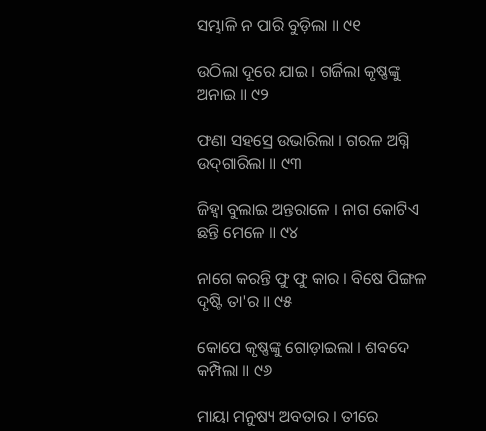ସମ୍ଭାଳି ନ ପାରି ବୁଡ଼ିଲା ॥ ୯୧

ଉଠିଲା ଦୂରେ ଯାଇ । ଗର୍ଜିଲା କୃଷ୍ଣଙ୍କୁ ଅନାଇ ॥ ୯୨

ଫଣା ସହସ୍ରେ ଉଭାରିଲା । ଗରଳ ଅଗ୍ନି ଉଦ୍‌ଗାରିଲା ॥ ୯୩

ଜିହ୍ୱା ବୁଲାଇ ଅନ୍ତରାଳେ । ନାଗ କୋଟିଏ ଛନ୍ତି ମେଳେ ॥ ୯୪

ନାଗେ କରନ୍ତି ଫୁ ଫୁ କାର । ବିଷେ ପିଙ୍ଗଳ ଦୃଷ୍ଟି ତା'ର ॥ ୯୫

କୋପେ କୃଷ୍ଣଙ୍କୁ ଗୋଡ଼ାଇଲା । ଶବଦେ କମ୍ପିଲା ॥ ୯୬

ମାୟା ମନୁଷ୍ୟ ଅବତାର । ତୀରେ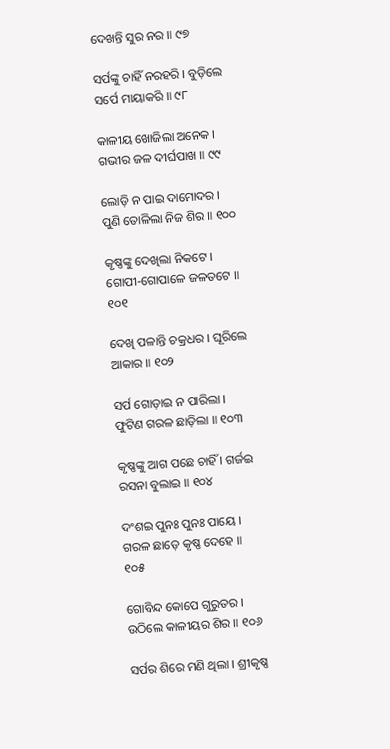ଦେଖନ୍ତି ସୁର ନର ॥ ୯୭

ସର୍ପଙ୍କୁ ଚାହିଁ ନରହରି । ବୁଡ଼ିଲେ ସର୍ପେ ମାୟାକରି ॥ ୯୮

କାଳୀୟ ଖୋଜିଲା ଅନେକ । ଗଭୀର ଜଳ ଦୀର୍ଘପାଖ ॥ ୯୯

ଲୋଡ଼ି ନ ପାଇ ଦାମୋଦର । ପୁଣି ତୋଳିଲା ନିଜ ଶିର ॥ ୧୦୦

କୃଷ୍ଣଙ୍କୁ ଦେଖିଲା ନିକଟେ । ଗୋପୀ-ଗୋପାଳେ ଜଳତଟେ ॥ ୧୦୧

ଦେଖି ପଳାନ୍ତି ଚକ୍ରଧର । ଘୂରିଲେ ଆକାର ॥ ୧୦୨

ସର୍ପ ଗୋଡ଼ାଇ ନ ପାରିଲା । ଫୁଟିଣ ଗରଳ ଛାଡ଼ିଲା ॥ ୧୦୩

କୃଷ୍ଣଙ୍କୁ ଆଗ ପଛେ ଚାହିଁ । ଗର୍ଜଇ ରସନା ବୁଲାଇ ॥ ୧୦୪

ଦଂଶଇ ପୁନଃ ପୁନଃ ପାୟେ । ଗରଳ ଛାଡ଼େ କୃଷ୍ଣ ଦେହେ ॥ ୧୦୫

ଗୋବିନ୍ଦ କୋପେ ଗୁରୁତର । ଉଠିଲେ କାଳୀୟର ଶିର ॥ ୧୦୬

ସର୍ପର ଶିରେ ମଣି ଥିଲା । ଶ୍ରୀକୃଷ୍ଣ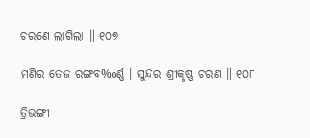ଚରଣେ ଲାଗିଲା ॥ ୧୦୭

ମଣିର ତେଜ ରଙ୍ଗବ‰ର୍ଣ୍ଣ । ସୁନ୍ଦର ଶ୍ରୀକୃଷ୍ଣ ଚରଣ ॥ ୧୦୮

ତ୍ରିଭଙ୍ଗୀ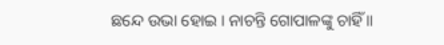ଛନ୍ଦେ ଉଭା ହୋଇ । ନାଚନ୍ତି ଗୋପାଳଙ୍କୁ ଚାହିଁ ॥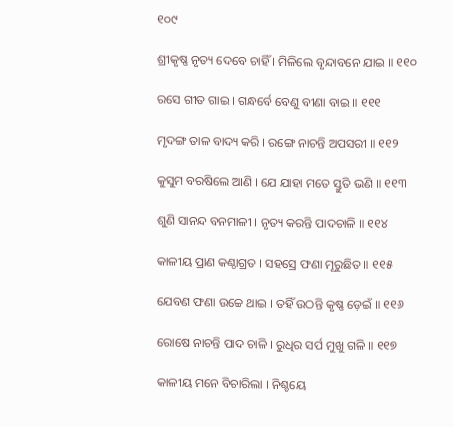୧୦୯

ଶ୍ରୀକୃଷ୍ଣ ନୃତ୍ୟ ଦେବେ ଚାହିଁ । ମିଳିଲେ ବୃନ୍ଦାବନେ ଯାଇ ॥ ୧୧୦

ରସେ ଗୀତ ଗାଇ । ଗନ୍ଧର୍ବେ ବେଣୁ ବୀଣା ବାଇ ॥ ୧୧୧

ମୃଦଙ୍ଗ ତାଳ ବାଦ୍ୟ କରି । ରଙ୍ଗେ ନାଚନ୍ତି ଅପସରୀ ॥ ୧୧୨

କୁସୁମ ବରଷିଲେ ଆଣି । ଯେ ଯାହା ମତେ ସ୍ତୁତି ଭଣି ॥ ୧୧୩

ଶୁଣି ସାନନ୍ଦ ବନମାଳୀ । ନୃତ୍ୟ କରନ୍ତି ପାଦଚାଳି ॥ ୧୧୪

କାଳୀୟ ପ୍ରାଣ କଣ୍ଠାଗ୍ରତ । ସହସ୍ରେ ଫଣା ମୂରୁଛିତ ॥ ୧୧୫

ଯେବଣ ଫଣା ଉଚ୍ଚେ ଥାଇ । ତହିଁ ଉଠନ୍ତି କୃଷ୍ଣ ଡ଼େଇଁ ॥ ୧୧୬

ରୋଷେ ନାଚନ୍ତି ପାଦ ଚାଳି । ରୁଧିର ସର୍ପ ମୁଖୁ ଗଳି ॥ ୧୧୭

କାଳୀୟ ମନେ ବିଚାରିଲା । ନିଶ୍ଚୟେ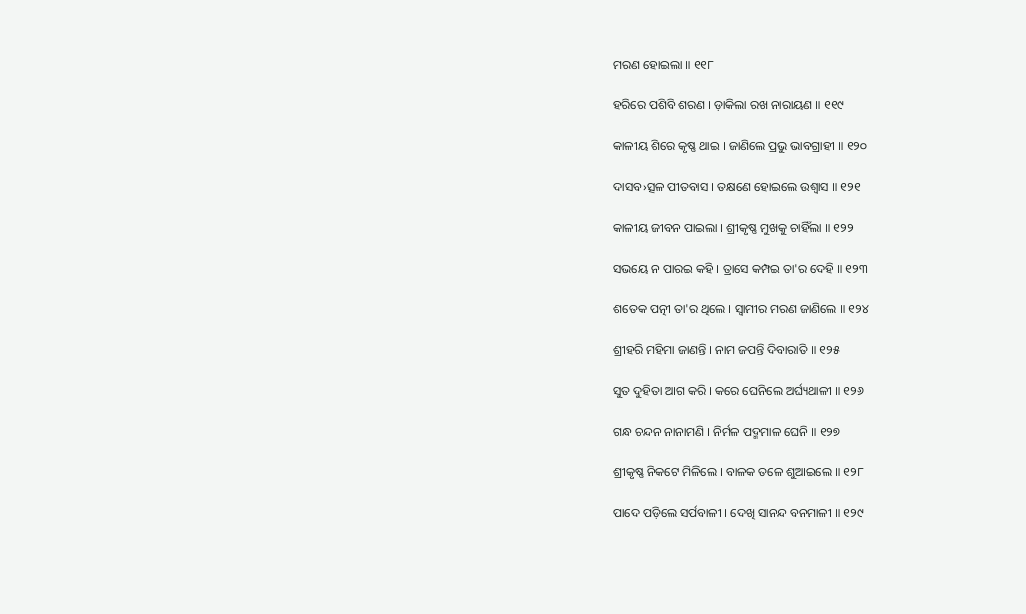ମରଣ ହୋଇଲା ॥ ୧୧୮

ହରିରେ ପଶିବି ଶରଣ । ଡ଼ାକିଲା ରଖ ନାରାୟଣ ॥ ୧୧୯

କାଳୀୟ ଶିରେ କୃଷ୍ଣ ଥାଇ । ଜାଣିଲେ ପ୍ରଭୁ ଭାବଗ୍ରାହୀ ॥ ୧୨୦

ଦାସବ›ତ୍ସଳ ପୀତବାସ । ତକ୍ଷଣେ ହୋଇଲେ ଉଶ୍ୱାସ ॥ ୧୨୧

କାଳୀୟ ଜୀବନ ପାଇଲା । ଶ୍ରୀକୃଷ୍ଣ ମୁଖକୁ ଚାହିଁଲା ॥ ୧୨୨

ସଭୟେ ନ ପାରଇ କହି । ତ୍ରାସେ କମ୍ପଇ ତା'ର ଦେହି ॥ ୧୨୩

ଶତେକ ପତ୍ନୀ ତା'ର ଥିଲେ । ସ୍ୱାମୀର ମରଣ ଜାଣିଲେ ॥ ୧୨୪

ଶ୍ରୀହରି ମହିମା ଜାଣନ୍ତି । ନାମ ଜପନ୍ତି ଦିବାରାତି ॥ ୧୨୫

ସୁତ ଦୁହିତା ଆଗ କରି । କରେ ଘେନିଲେ ଅର୍ଘ୍ୟଥାଳୀ ॥ ୧୨୬

ଗନ୍ଧ ଚନ୍ଦନ ନାନାମଣି । ନିର୍ମଳ ପଦ୍ମମାଳ ଘେନି ॥ ୧୨୭

ଶ୍ରୀକୃଷ୍ଣ ନିକଟେ ମିଳିଲେ । ବାଳକ ତଳେ ଶୁଆଇଲେ ॥ ୧୨୮

ପାଦେ ପଡ଼ିଲେ ସର୍ପବାଳୀ । ଦେଖି ସାନନ୍ଦ ବନମାଳୀ ॥ ୧୨୯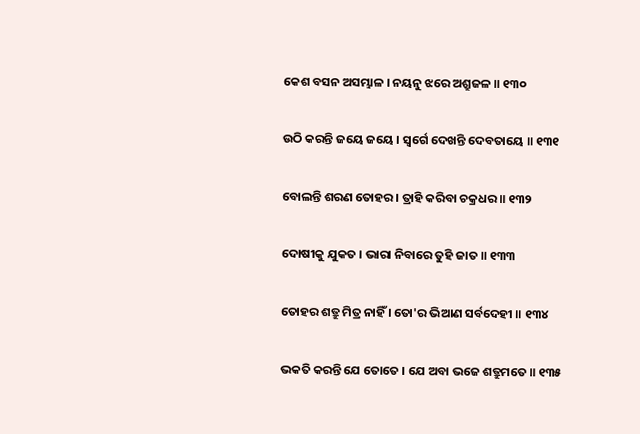କେଶ ବସନ ଅସମ୍ଭାଳ । ନୟନୁ ଝରେ ଅଶ୍ରୁଜଳ ॥ ୧୩୦

ଉଠି କରନ୍ତି ଜୟେ ଜୟେ । ସ୍ୱର୍ଗେ ଦେଖନ୍ତି ଦେବତାୟେ ॥ ୧୩୧

ବୋଲନ୍ତି ଶରଣ ତୋହର । ତ୍ରାହି କରିବା ଚକ୍ରଧର ॥ ୧୩୨

ଦୋଷୀକୁ ଯୁକତ । ଭାରା ନିବାରେ ତୁହି ଜାତ ॥ ୧୩୩

ତୋହର ଶତ୍ରୁ ମିତ୍ର ନାହିଁ । ତୋ'ର ଭିଆଣ ସର୍ବଦେହୀ ॥ ୧୩୪

ଭକତି କରନ୍ତି ଯେ ତୋତେ । ଯେ ଅବା ଭଜେ ଶତ୍ରୁମତେ ॥ ୧୩୫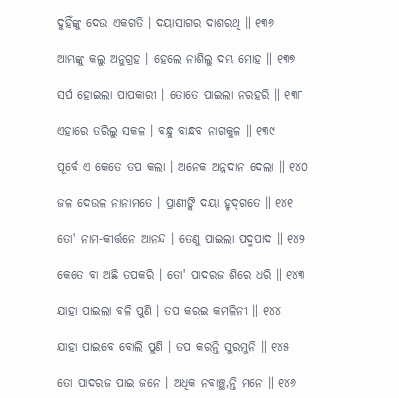ଦୁହିଁଙ୍କୁ ଦେଉ ଏକଗତି । ଦୟାସାଗର ଦାଶରଥି ॥ ୧୩୬

ଆମ୍ଭଙ୍କୁ କଲୁ ଅନୁଗ୍ରହ । ହେଲେ ନାଶିଲୁ ଦମ୍ଭ ମୋହ ॥ ୧୩୭

ସର୍ପ ହୋଇଲା ପାପକାରୀ । ତୋତେ ପାଇଲା ନରହରି ॥ ୧୩୮

ଏହାରେ ତରିଲୁ ସକଳ । ବନ୍ଧୁ ବାନ୍ଧବ ନାଗକୁଳ ॥ ୧୩୯

ପୂର୍ବେ ଏ କେତେ ତପ କଲା । ଅନେକ ଅନ୍ନଦାନ ଦେଲା ॥ ୧୪୦

ଜଳ ଦେଉଳ ନାନାମତେ । ପ୍ରାଣୀଙ୍କି ଦୟା ହୃଦ୍‌ଗତେ ॥ ୧୪୧

ତୋ' ନାମ-କୀର୍ତ୍ତନେ ଆନନ୍ଦ । ତେଣୁ ପାଇଲା ପଦ୍ମ‌ପାଦ ॥ ୧୪୨

କେତେ ବା ଅଛି ତପକରି । ତୋ' ପାଦରଜ ଶିରେ ଧରି ॥ ୧୪୩

ଯାହା ପାଇଲା ବଳି ପୁଣି । ତପ କରଇ କମଳିନୀ ॥ ୧୪୪

ଯାହା ପାଇବେ ବୋଲି ପୁଣି । ତପ କରନ୍ତି ସୁରମୁନି ॥ ୧୪୫

ତୋ ପାଦରଜ ପାଇ ଜନେ । ଅଧିକ ନବାଞ୍ଛ‚ନ୍ତି ମନେ ॥ ୧୪୬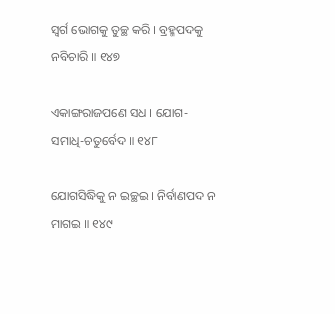ସ୍ୱର୍ଗ ଭୋଗକୁ ତୁଚ୍ଛ କରି । ବ୍ରହ୍ମ‌ପଦକୁ ନବିଚାରି ॥ ୧୪୭

ଏକାଙ୍ଗରାଜପଣେ ସଧ । ଯୋଗ-ସମାଧି-ଚତୁର୍ବେଦ ॥ ୧୪୮

ଯୋଗସିଦ୍ଧିକୁ ନ ଇଚ୍ଛଇ । ନିର୍ବାଣପଦ ନ ମାଗଇ ॥ ୧୪୯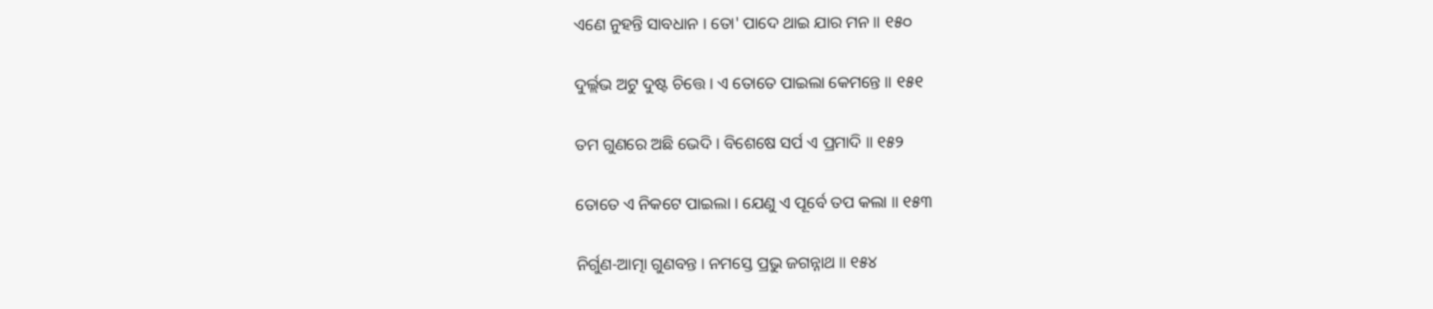ଏଣେ ନୁହନ୍ତି ସାବଧାନ । ତୋ' ପାଦେ ଥାଇ ଯାର ମନ ॥ ୧୫୦

ଦୁର୍ଲ୍ଲଭ ଅଟୁ ଦୁଷ୍ଟ ଚିତ୍ତେ । ଏ ତୋତେ ପାଇଲା କେମନ୍ତେ ॥ ୧୫୧

ତମ ଗୁଣରେ ଅଛି ଭେଦି । ବିଶେଷେ ସର୍ପ ଏ ପ୍ରମାଦି ॥ ୧୫୨

ତୋତେ ଏ ନିକଟେ ପାଇଲା । ଯେଣୁ ଏ ପୂର୍ବେ ତପ କଲା ॥ ୧୫୩

ନିର୍ଗୁଣ-ଆତ୍ମା ଗୁଣବନ୍ତ । ନମସ୍ତେ ପ୍ରଭୁ ଜଗନ୍ନାଥ ॥ ୧୫୪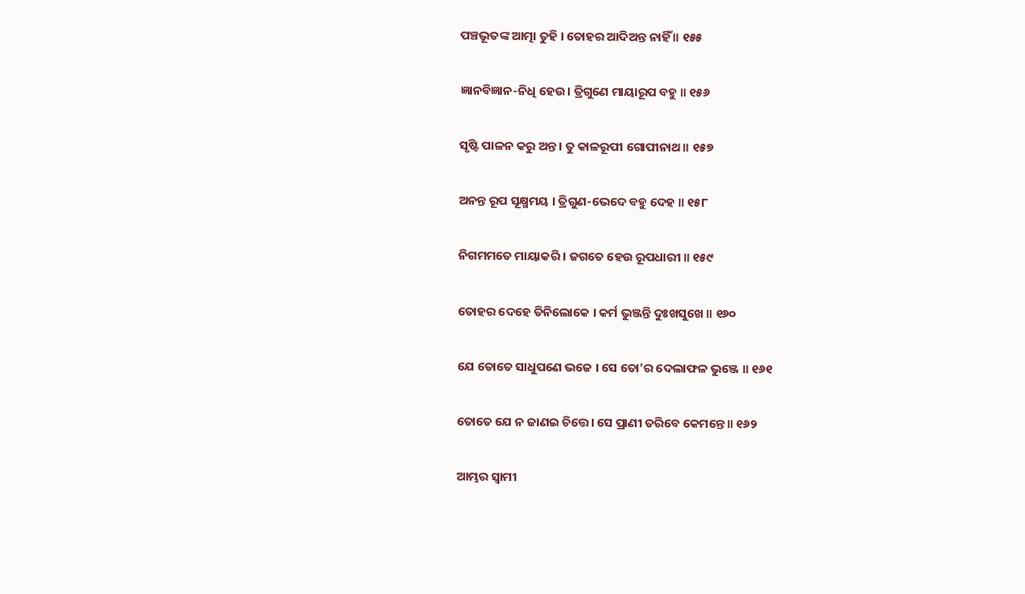ପଞ୍ଚଭୂତଙ୍କ ଆତ୍ମା ତୁହି । ତୋହର ଆଦିଅନ୍ତ ନାହିଁ ॥ ୧୫୫

ଜ୍ଞାନବିଜ୍ଞାନ-ନିଧି ହେଉ । ତ୍ରିଗୁଣେ ମାୟାରୂପ ବହୁ ॥ ୧୫୬

ସୃଷ୍ଟି ପାଳନ କରୁ ଅନ୍ତ । ତୁ କାଳରୂପୀ ଗୋପୀନାଥ ॥ ୧୫୭

ଅନନ୍ତ ରୂପ ସୂକ୍ଷ୍ମମୟ । ତ୍ରିଗୁଣ-ଭେଦେ ବହୁ ଦେହ ॥ ୧୫୮

ନିଗମମତେ ମାୟାକରି । ଜଗତେ ହେଉ ରୂପଧାରୀ ॥ ୧୫୯

ତୋହର ଦେହେ ତିନିଲୋକେ । କର୍ମ ଭୁଞ୍ଜନ୍ତି ଦୁଃଖସୁଖେ ॥ ୧୬୦

ଯେ ତୋତେ ସାଧୁପଣେ ଭଜେ । ସେ ତୋ'ର ଦେଲାଫଳ ଭୁଞ୍ଜେ ॥ ୧୬୧

ତୋତେ ଯେ ନ ଜାଣଇ ଚିତ୍ତେ । ସେ ପ୍ରାଣୀ ତରିବେ କେମନ୍ତେ ॥ ୧୬୨

ଆମ୍ଭର ସ୍ୱାମୀ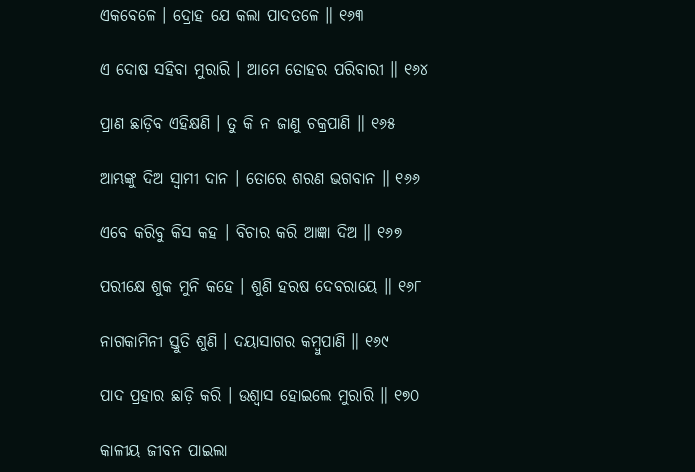ଏକବେଳେ । ଦ୍ରୋହ ଯେ କଲା ପାଦତଳେ ॥ ୧୬୩

ଏ ଦୋଷ ସହିବା ମୁରାରି । ଆମେ ତୋହର ପରିବାରୀ ॥ ୧୬୪

ପ୍ରାଣ ଛାଡ଼ିବ ଏହିକ୍ଷଣି । ତୁ କି ନ ଜାଣୁ ଚକ୍ରପାଣି ॥ ୧୬୫

ଆମ୍ଭଙ୍କୁ ଦିଅ ସ୍ୱାମୀ ଦାନ । ତୋରେ ଶରଣ ଭଗବାନ ॥ ୧୬୬

ଏବେ କରିବୁ କିସ କହ । ବିଚାର କରି ଆଜ୍ଞା ଦିଅ ॥ ୧୬୭

ପରୀକ୍ଷେ ଶୁକ ମୁନି କହେ । ଶୁଣି ହରଷ ଦେବରାୟେ ॥ ୧୬୮

ନାଗକାମିନୀ ସ୍ତୁତି ଶୁଣି । ଦୟାସାଗର କମ୍ବୁପାଣି ॥ ୧୬୯

ପାଦ ପ୍ରହାର ଛାଡ଼ି କରି । ଉଶ୍ୱାସ ହୋଇଲେ ମୁରାରି ॥ ୧୭୦

କାଳୀୟ ଜୀବନ ପାଇଲା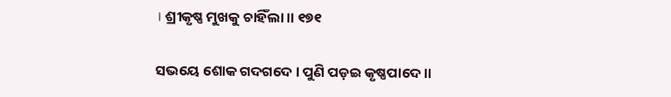। ଶ୍ରୀକୃଷ୍ଣ ମୁଖକୁ ଚାହିଁଲା ॥ ୧୭୧

ସଭୟେ ଶୋକ ଗଦଗଦେ । ପୁଣି ପଡ଼ଇ କୃଷ୍ଣପାଦେ ॥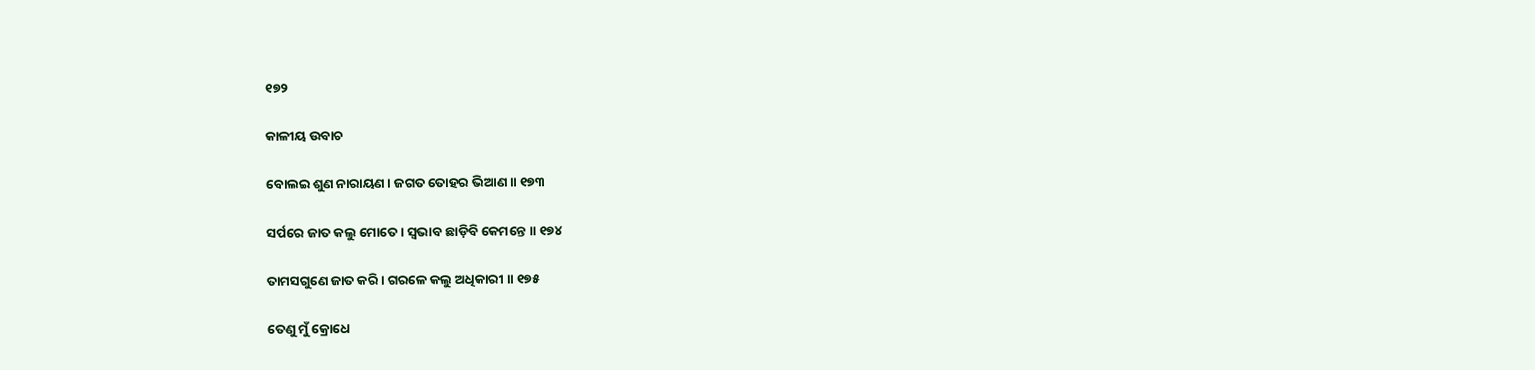୧୭୨

କାଳୀୟ ଉବାଚ

ବୋଲଇ ଶୁଣ ନାରାୟଣ । ଜଗତ ତୋହର ଭିଆଣ ॥ ୧୭୩

ସର୍ପରେ ଜାତ କଲୁ ମୋତେ । ସ୍ୱଭାବ ଛାଡ଼ିବି କେମନ୍ତେ ॥ ୧୭୪

ତାମସଗୁଣେ ଜାତ କରି । ଗରଳେ କଲୁ ଅଧିକାରୀ ॥ ୧୭୫

ତେଣୁ ମୁଁ କ୍ରୋଧେ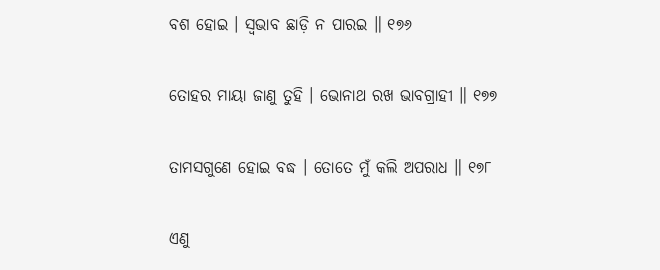ବଶ ହୋଇ । ସ୍ୱଭାବ ଛାଡ଼ି ନ ପାରଇ ॥ ୧୭୬

ତୋହର ମାୟା ଜାଣୁ ତୁହି । ଭୋନାଥ ରଖ ଭାବଗ୍ରାହୀ ॥ ୧୭୭

ତାମସଗୁଣେ ହୋଇ ବଦ୍ଧ । ତୋତେ ମୁଁ କଲି ଅପରାଧ ॥ ୧୭୮

ଏଣୁ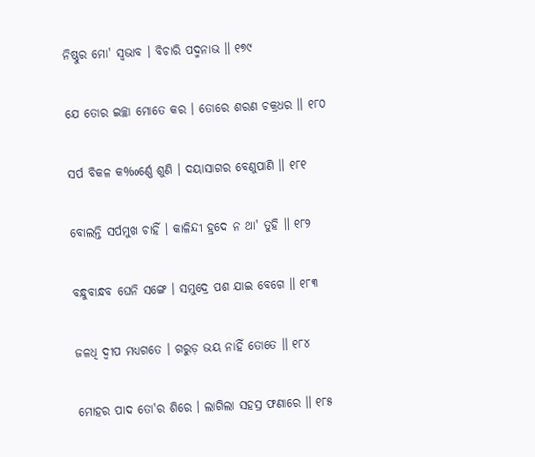ନିଷ୍ଠୁର ମୋ' ସ୍ୱଭାବ । ବିଚାରି ପଦ୍ମନାଭ ॥ ୧୭୯

ଯେ ତୋର ଇଚ୍ଛା ମୋତେ କର । ତୋରେ ଶରଣ ଚକ୍ରଧର ॥ ୧୮୦

ସର୍ପ ବିକଳ କ‰ର୍ଣ୍ଣେ ଶୁଣି । ଦୟାସାଗର ବେଣୁପାଣି ॥ ୧୮୧

ବୋଲନ୍ତି ସର୍ପମୁଖ ଚାହିଁ । କାଳିନ୍ଦୀ ହ୍ରଦେ ନ ଥା' ତୁହି ॥ ୧୮୨

ବନ୍ଧୁବାନ୍ଧବ ଘେନି ସଙ୍ଗେ । ସମୁଦ୍ରେ ପଶ ଯାଇ ବେଗେ ॥ ୧୮୩

ଜଳଧି ଦ୍ୱୀପ ମଧ୍ୟଗତେ । ଗରୁଡ଼ ଭୟ ନାହିଁ ତୋତେ ॥ ୧୮୪

ମୋହର ପାଦ ତୋ'ର ଶିରେ । ଲାଗିଲା ସହସ୍ର ଫଣାରେ ॥ ୧୮୫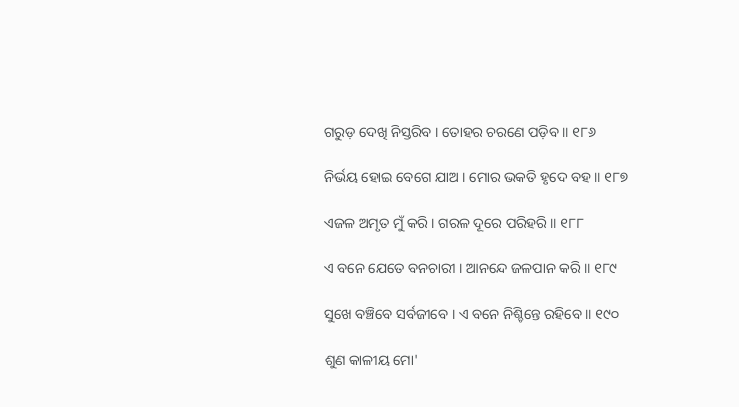ଗରୁଡ଼ ଦେଖି ନିସ୍ତରିବ । ତୋହର ଚରଣେ ପଡ଼ିବ ॥ ୧୮୬

ନିର୍ଭୟ ହୋଇ ବେଗେ ଯାଅ । ମୋର ଭକତି ହୃଦେ ବହ ॥ ୧୮୭

ଏଜଳ ଅମୃତ ମୁଁ କରି । ଗରଳ ଦୂରେ ପରିହରି ॥ ୧୮୮

ଏ ବନେ ଯେତେ ବନଚାରୀ । ଆନନ୍ଦେ ଜଳପାନ କରି ॥ ୧୮୯

ସୁଖେ ବଞ୍ଚିବେ ସର୍ବଜୀବେ । ଏ ବନେ ନିଶ୍ଚିନ୍ତେ ରହିବେ ॥ ୧୯୦

ଶୁଣ କାଳୀୟ ମୋ'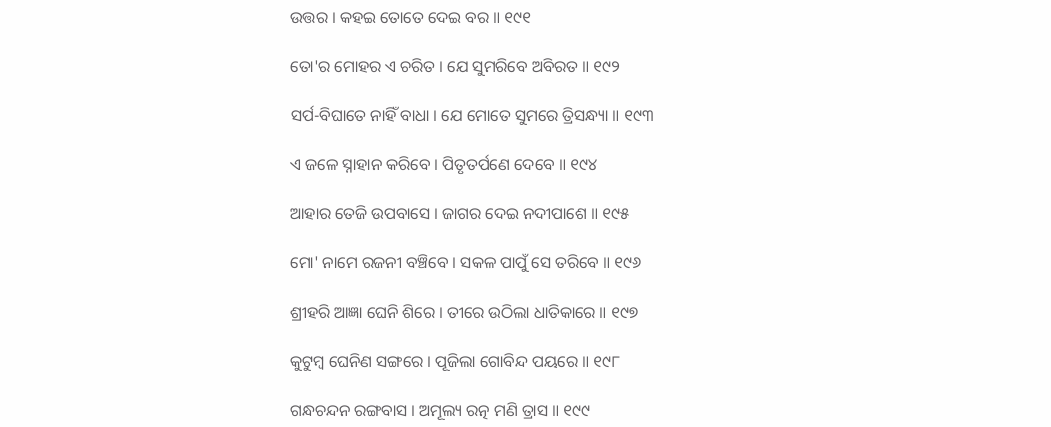ଉତ୍ତର । କହଇ ତୋତେ ଦେଇ ବର ॥ ୧୯୧

ତୋ'ର ମୋହର ଏ ଚରିତ । ଯେ ସୁମରିବେ ଅବିରତ ॥ ୧୯୨

ସର୍ପ-ବିଘାତେ ନାହିଁ ବାଧା । ଯେ ମୋତେ ସୁମରେ ତ୍ରିସନ୍ଧ୍ୟା ॥ ୧୯୩

ଏ ଜଳେ ସ୍ନାହାନ କରିବେ । ପିତୃତର୍ପଣେ ଦେବେ ॥ ୧୯୪

ଆହାର ତେଜି ଉପବାସେ । ଜାଗର ଦେଇ ନଦୀପାଶେ ॥ ୧୯୫

ମୋ' ନାମେ ରଜନୀ ବଞ୍ଚିବେ । ସକଳ ପାପୁଁ ସେ ତରିବେ ॥ ୧୯୬

ଶ୍ରୀହରି ଆଜ୍ଞା ଘେନି ଶିରେ । ତୀରେ ଉଠିଲା ଧାତିକାରେ ॥ ୧୯୭

କୁଟୁମ୍ବ ଘେନିଣ ସଙ୍ଗରେ । ପୂଜିଲା ଗୋବିନ୍ଦ ପୟରେ ॥ ୧୯୮

ଗନ୍ଧଚନ୍ଦନ ରଙ୍ଗବାସ । ଅମୂଲ୍ୟ ରତ୍ନ ମଣି ତ୍ରାସ ॥ ୧୯୯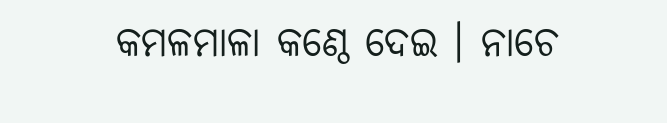କମଳମାଳା କଣ୍ଠେ ଦେଇ । ନାଚେ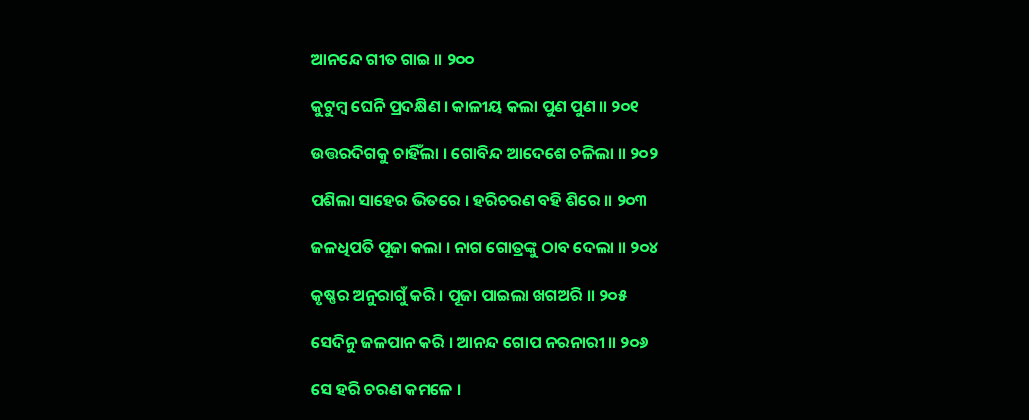ଆନନ୍ଦେ ଗୀତ ଗାଇ ॥ ୨୦୦

କୁଟୁମ୍ବ ଘେନି ପ୍ରଦକ୍ଷିଣ । କାଳୀୟ କଲା ପୁଣ ପୁଣ ॥ ୨୦୧

ଉତ୍ତରଦିଗକୁ ଚାହିଁଲା । ଗୋବିନ୍ଦ ଆଦେଶେ ଚଳିଲା ॥ ୨୦୨

ପଶିଲା ସାହେର ଭିତରେ । ହରିଚରଣ ବହି ଶିରେ ॥ ୨୦୩

ଜଳଧିପତି ପୂଜା କଲା । ନାଗ ଗୋତ୍ରଙ୍କୁ ଠାବ ଦେଲା ॥ ୨୦୪

କୃଷ୍ଣର ଅନୁରାଗୁଁ କରି । ପୂଜା ପାଇଲା ଖଗଅରି ॥ ୨୦୫

ସେଦିନୁ ଜଳପାନ କରି । ଆନନ୍ଦ ଗୋପ ନରନାରୀ ॥ ୨୦୬

ସେ ହରି ଚରଣ କମଳେ ।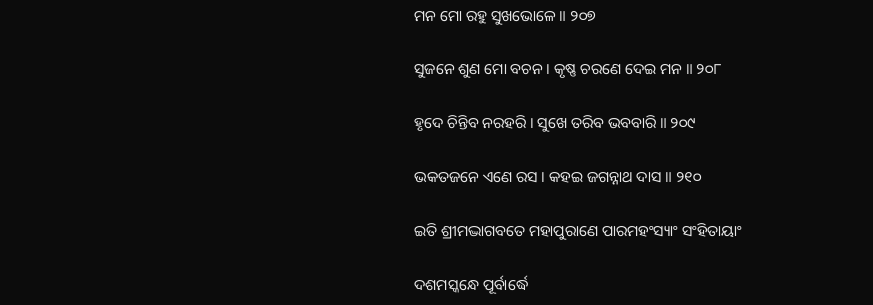ମନ ମୋ ରହୁ ସୁଖଭୋଳେ ॥ ୨୦୭

ସୁଜନେ ଶୁଣ ମୋ ବଚନ । କୃଷ୍ଣ ଚରଣେ ଦେଇ ମନ ॥ ୨୦୮

ହୃଦେ ଚିନ୍ତିବ ନରହରି । ସୁଖେ ତରିବ ଭବବାରି ॥ ୨୦୯

ଭକତଜନେ ଏଣେ ରସ । କହଇ ଜଗନ୍ନାଥ ଦାସ ॥ ୨୧୦

ଇତି ଶ୍ରୀମଦ୍ଭାଗବତେ ମହାପୁରାଣେ ପାରମହଂସ୍ୟାଂ ସଂହିତାୟାଂ

ଦଶମସ୍କନ୍ଧେ ପୂର୍ବାର୍ଦ୍ଧେ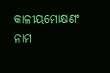କାଳୀୟମୋକ୍ଷଣଂ ନାମ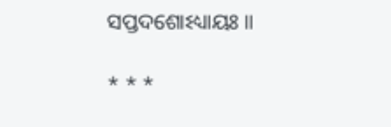ସପ୍ତଦଶୋଽଧ୍ୟାୟଃ ॥

* * *